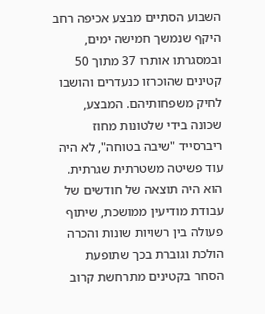השבוע הסתיים מבצע אכיפה רחב היקף שנמשך חמישה ימים, ובמסגרתו אותרו 37 מתוך 50 קטינים שהוכרזו כנעדרים והושבו לחיק משפחותיהם. המבצע, שכונה בידי שלטונות מחוז ריברסייד "שיבה בטוחה", לא היה עוד פשיטה משטרתית שגרתית. הוא היה תוצאה של חודשים של עבודת מודיעין ממושכת, שיתוף פעולה בין רשויות שונות והכרה הולכת וגוברת בכך שתופעת הסחר בקטינים מתרחשת קרוב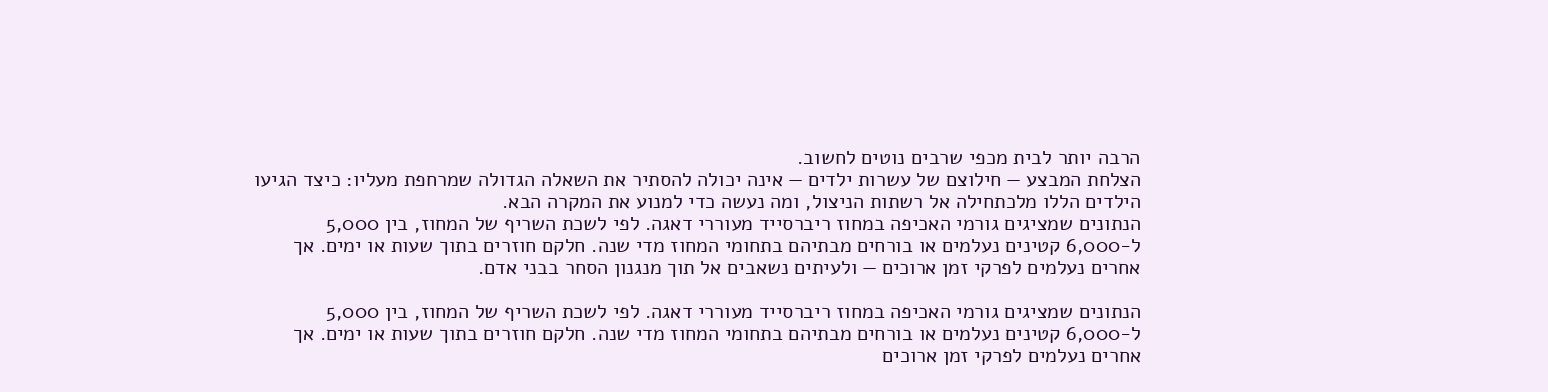הרבה יותר לבית מכפי שרבים נוטים לחשוב.
הצלחת המבצע — חילוצם של עשרות ילדים — אינה יכולה להסתיר את השאלה הגדולה שמרחפת מעליו: כיצד הגיעו הילדים הללו מלכתחילה אל רשתות הניצול, ומה נעשה כדי למנוע את המקרה הבא.
הנתונים שמציגים גורמי האכיפה במחוז ריברסייד מעוררי דאגה. לפי לשכת השריף של המחוז, בין 5,000 ל-6,000 קטינים נעלמים או בורחים מבתיהם בתחומי המחוז מדי שנה. חלקם חוזרים בתוך שעות או ימים. אך אחרים נעלמים לפרקי זמן ארוכים — ולעיתים נשאבים אל תוך מנגנון הסחר בבני אדם.

הנתונים שמציגים גורמי האכיפה במחוז ריברסייד מעוררי דאגה. לפי לשכת השריף של המחוז, בין 5,000 ל-6,000 קטינים נעלמים או בורחים מבתיהם בתחומי המחוז מדי שנה. חלקם חוזרים בתוך שעות או ימים. אך אחרים נעלמים לפרקי זמן ארוכים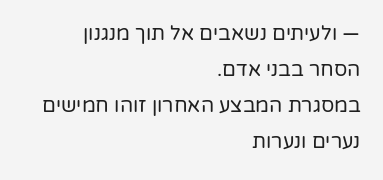— ולעיתים נשאבים אל תוך מנגנון הסחר בבני אדם.
במסגרת המבצע האחרון זוהו חמישים נערים ונערות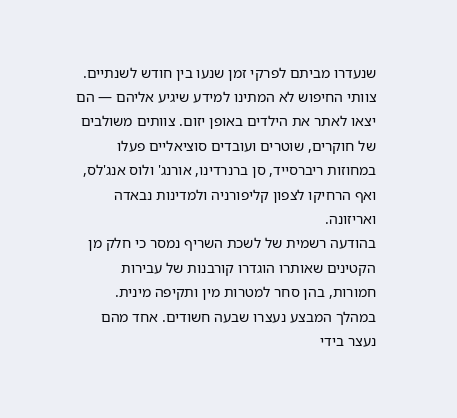שנעדרו מביתם לפרקי זמן שנעו בין חודש לשנתיים. צוותי החיפוש לא המתינו למידע שיגיע אליהם — הם יצאו לאתר את הילדים באופן יזום. צוותים משולבים של חוקרים, שוטרים ועובדים סוציאליים פעלו במחוזות ריברסייד, סן ברנרדינו, אורנג' ולוס אנג'לס, ואף הרחיקו לצפון קליפורניה ולמדינות נבאדה ואריזונה.
בהודעה רשמית של לשכת השריף נמסר כי חלק מן הקטינים שאותרו הוגדרו קורבנות של עבירות חמורות, בהן סחר למטרות מין ותקיפה מינית. במהלך המבצע נעצרו שבעה חשודים. אחד מהם נעצר בידי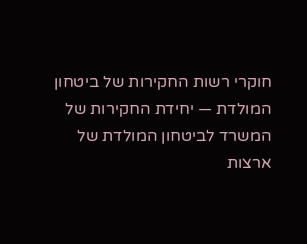חוקרי רשות החקירות של ביטחון המולדת — יחידת החקירות של המשרד לביטחון המולדת של ארצות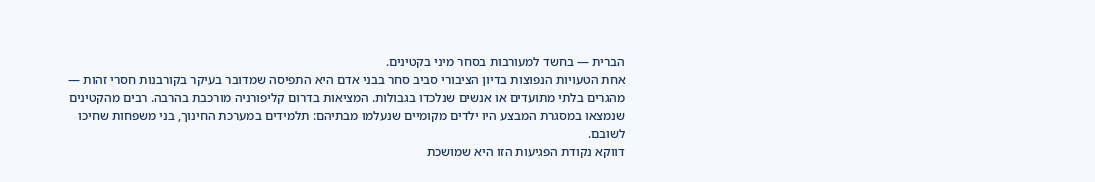הברית — בחשד למעורבות בסחר מיני בקטינים.
אחת הטעויות הנפוצות בדיון הציבורי סביב סחר בבני אדם היא התפיסה שמדובר בעיקר בקורבנות חסרי זהות — מהגרים בלתי מתועדים או אנשים שנלכדו בגבולות. המציאות בדרום קליפורניה מורכבת בהרבה. רבים מהקטינים שנמצאו במסגרת המבצע היו ילדים מקומיים שנעלמו מבתיהם: תלמידים במערכת החינוך, בני משפחות שחיכו לשובם.
דווקא נקודת הפגיעות הזו היא שמושכת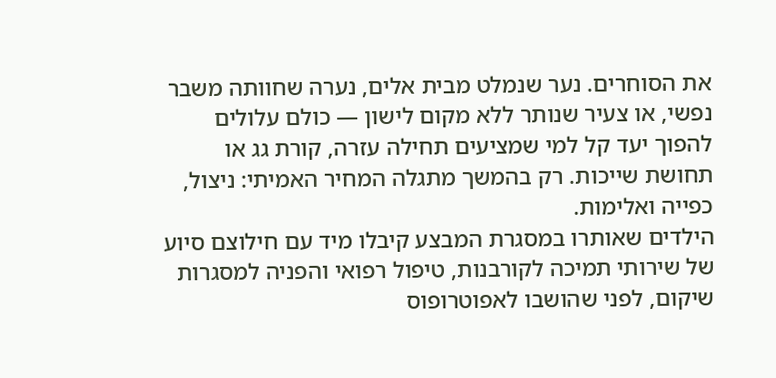את הסוחרים. נער שנמלט מבית אלים, נערה שחוותה משבר נפשי, או צעיר שנותר ללא מקום לישון — כולם עלולים להפוך יעד קל למי שמציעים תחילה עזרה, קורת גג או תחושת שייכות. רק בהמשך מתגלה המחיר האמיתי: ניצול, כפייה ואלימות.
הילדים שאותרו במסגרת המבצע קיבלו מיד עם חילוצם סיוע של שירותי תמיכה לקורבנות, טיפול רפואי והפניה למסגרות שיקום, לפני שהושבו לאפוטרופוס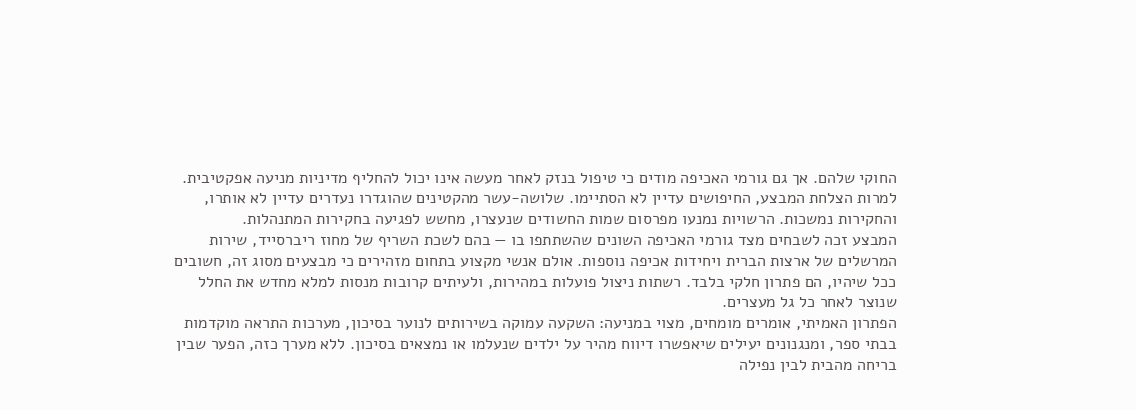החוקי שלהם. אך גם גורמי האכיפה מודים כי טיפול בנזק לאחר מעשה אינו יכול להחליף מדיניות מניעה אפקטיבית.
למרות הצלחת המבצע, החיפושים עדיין לא הסתיימו. שלושה-עשר מהקטינים שהוגדרו נעדרים עדיין לא אותרו, והחקירות נמשכות. הרשויות נמנעו מפרסום שמות החשודים שנעצרו, מחשש לפגיעה בחקירות המתנהלות.
המבצע זכה לשבחים מצד גורמי האכיפה השונים שהשתתפו בו — בהם לשכת השריף של מחוז ריברסייד, שירות המרשלים של ארצות הברית ויחידות אכיפה נוספות. אולם אנשי מקצוע בתחום מזהירים כי מבצעים מסוג זה, חשובים ככל שיהיו, הם פתרון חלקי בלבד. רשתות ניצול פועלות במהירות, ולעיתים קרובות מנסות למלא מחדש את החלל שנוצר לאחר כל גל מעצרים.
הפתרון האמיתי, אומרים מומחים, מצוי במניעה: השקעה עמוקה בשירותים לנוער בסיכון, מערכות התראה מוקדמות בבתי ספר, ומנגנונים יעילים שיאפשרו דיווח מהיר על ילדים שנעלמו או נמצאים בסיכון. ללא מערך כזה, הפער שבין בריחה מהבית לבין נפילה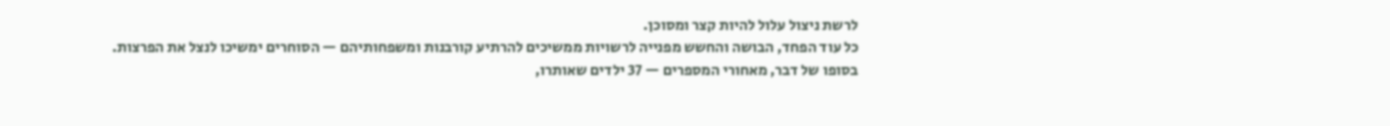לרשת ניצול עלול להיות קצר ומסוכן.
כל עוד הפחד, הבושה והחשש מפנייה לרשויות ממשיכים להרתיע קורבנות ומשפחותיהם — הסוחרים ימשיכו לנצל את הפרצות.
בסופו של דבר, מאחורי המספרים — 37 ילדים שאותרו,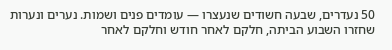50 נעדרים, שבעה חשודים שנעצרו — עומדים פנים ושמות. נערים ונערות שחזרו השבוע הביתה, חלקם לאחר חודש וחלקם לאחר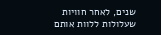שנים, לאחר חוויות שעלולות ללוות אותם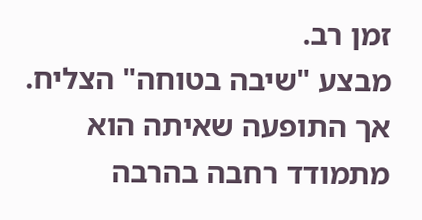זמן רב.
מבצע "שיבה בטוחה" הצליח. אך התופעה שאיתה הוא מתמודד רחבה בהרבה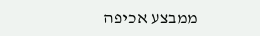ממבצע אכיפה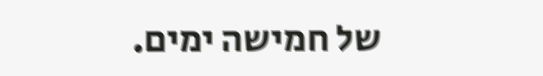של חמישה ימים.